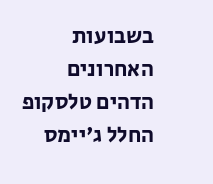בשבועות האחרונים הדהים טלסקופ החלל ג'יימס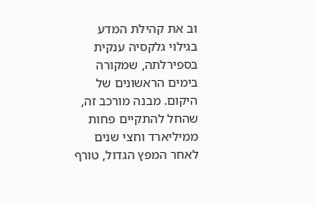וב את קהילת המדע בגילוי גלקסיה ענקית בספירלתה, שמקורה בימים הראשונים של היקום. מבנה מורכב זה, שהחל להתקיים פחות ממיליארד וחצי שנים לאחר המפץ הגדול, טורף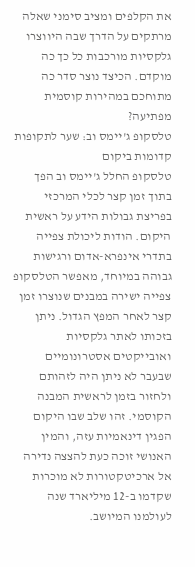את הקלפים ומציב סימני שאלה מרתקים על הדרך שבה היווצרו גלקסיות מורכבות כל כך כה מוקדם. הכיצד נוצר סדר כה מתוחכם במהירות קוסמית מפתיעה?
טלסקופ ג'יימס וב: שער לתקופות קדומות ביקום
טלסקופ החלל ג'יימס וב הפך בתוך זמן קצר לכלי המרכזי בפריצת גבולות הידע על ראשית היקום. הודות ליכולת צפייה בתדרי אינפרא-אדום ורגישות גבוהה במיוחד, מאפשר הטלסקופ צפייה ישירה במבנים שנוצרו זמן קצר לאחר המפץ הגדול. ניתן בזכותו לאתר גלקסיות ואובייקטים אסטרונומיים שבעבר לא ניתן היה לזהותם ולחזור בזמן לראשית המבנה הקוסמי. זהו שלב שבו היקום הפגין דינאמיות עזה, והמין האנושי זוכה כעת להצצה נדירה אל ארכיטקטורות לא מוכרות שקדמו ב-12 מיליארד שנה לעולמנו המיושב.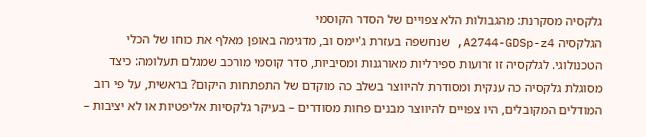גלקסיה מסקרנת: מהגבולות הלא צפויים של הסדר הקוסמי
הגלקסיה A2744-GDSp-z4, שנחשפה בעזרת ג'יימס וב, מדגימה באופן מאלף את כוחו של הכלי הטכנולוגי. לגלקסיה זו זרועות ספירליות מאורגנות ומסיביות, סדר קוסמי מורכב שמגלם תעלומה: כיצד מסוגלת גלקסיה כה ענקית ומסודרת להיווצר בשלב כה מוקדם של התפתחות היקום? בראשית, על פי רוב המודלים המקובלים, היו צפויים להיווצר מבנים פחות מסודרים – בעיקר גלקסיות אליפטיות או לא יציבות –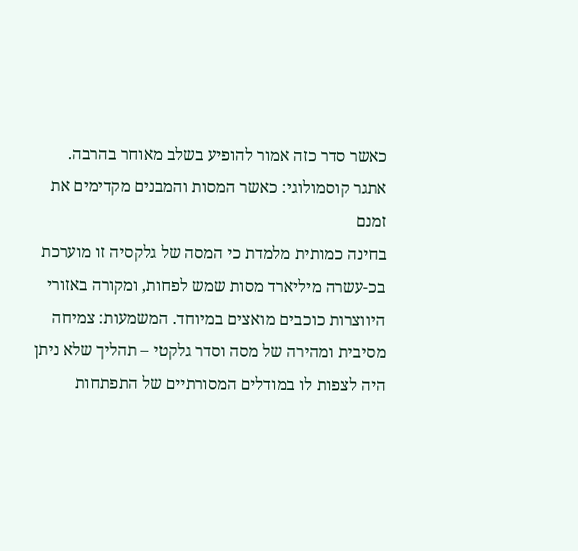כאשר סדר כזה אמור להופיע בשלב מאוחר בהרבה.
אתגר קוסמולוגי: כאשר המסות והמבנים מקדימים את זמנם
בחינה כמותית מלמדת כי המסה של גלקסיה זו מוערכת בכ-עשרה מיליארד מסות שמש לפחות, ומקורה באזורי היווצרות כוכבים מואצים במיוחד. המשמעות: צמיחה מסיבית ומהירה של מסה וסדר גלקטי – תהליך שלא ניתן היה לצפות לו במודלים המסורתיים של התפתחות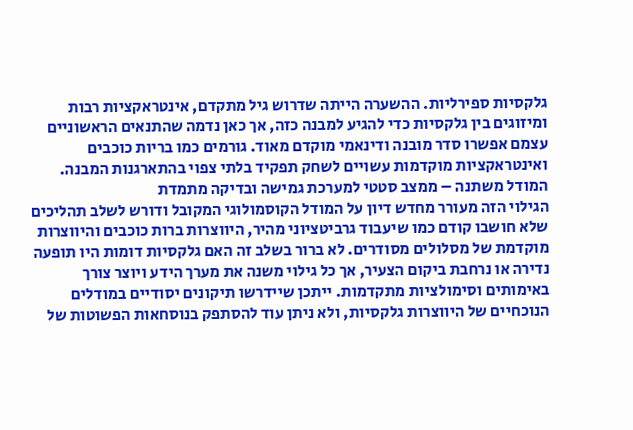גלקסיות ספירליות. ההשערה הייתה שדרוש גיל מתקדם, אינטראקציות רבות ומיזוגים בין גלקסיות כדי להגיע למבנה כזה, אך כאן נדמה שהתנאים הראשוניים עצמם אפשרו סדר מובנה ודינאמי מוקדם מאוד. גורמים כמו בריות כוכבים ואינטראקציות מוקדמות עשויים לשחק תפקיד בלתי צפוי בהתארגנות המבנה.
המודל משתנה – ממצב סטטי למערכת גמישה ובדיקה מתמדת
הגילוי הזה מעורר מחדש דיון על המודל הקוסמולוגי המקובל ודורש לשלב תהליכים שלא חושבו קודם כמו שיעבוד גרביטציוני מהיר, היווצרות ברות כוכבים והיווצרות מוקדמת של מסלולים מסודרים. לא ברור בשלב זה האם גלקסיות דומות היו תופעה נדירה או נרחבת ביקום הצעיר, אך כל גילוי משנה את מערך הידע ויוצר צורך באימותים וסימולציות מתקדמות. ייתכן שיידרשו תיקונים יסודיים במודלים הנוכחיים של היווצרות גלקסיות, ולא ניתן עוד להסתפק בנוסחאות הפשוטות של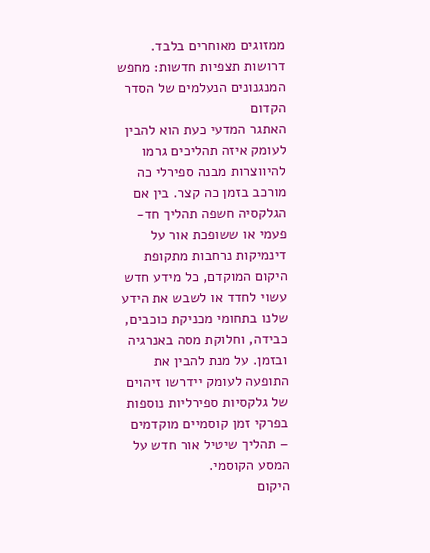ממזוגים מאוחרים בלבד.
דרושות תצפיות חדשות: מחפש המנגנונים הנעלמים של הסדר הקדום
האתגר המדעי כעת הוא להבין לעומק איזה תהליכים גרמו להיווצרות מבנה ספירלי כה מורכב בזמן כה קצר. בין אם הגלקסיה חשפה תהליך חד-פעמי או ששופכת אור על דינמיקות נרחבות מתקופת היקום המוקדם, כל מידע חדש עשוי לחדד או לשבש את הידע שלנו בתחומי מכניקת כוכבים, כבידה, וחלוקת מסה באנרגיה ובזמן. על מנת להבין את התופעה לעומק יידרשו זיהוים של גלקסיות ספירליות נוספות בפרקי זמן קוסמיים מוקדמים – תהליך שיטיל אור חדש על המסע הקוסמי.
היקום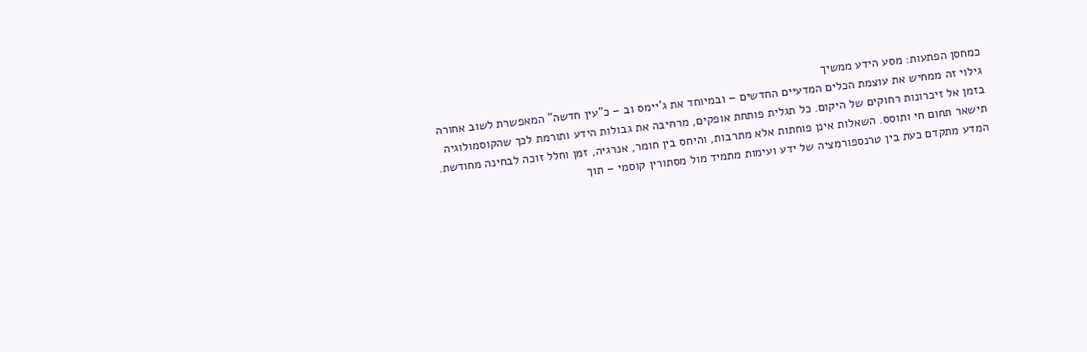כמחסן הפתעות: מסע הידע ממשיך
גילוי זה ממחיש את עוצמת הכלים המדעיים החדשים – ובמיוחד את ג'יימס וב – כ"עין חדשה" המאפשרת לשוב אחורה בזמן אל זיכרונות רחוקים של היקום. כל תגלית פותחת אופקים, מרחיבה את גבולות הידע ותורמת לכך שהקוסמולוגיה תישאר תחום חי ותוסס. השאלות אינן פוחתות אלא מתרבות, והיחס בין חומר, אנרגיה, זמן וחלל זוכה לבחינה מחודשת. המדע מתקדם כעת בין טרנספורמציה של ידע ועימות מתמיד מול מסתורין קוסמי – תוך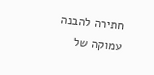חתירה להבנה עמוקה של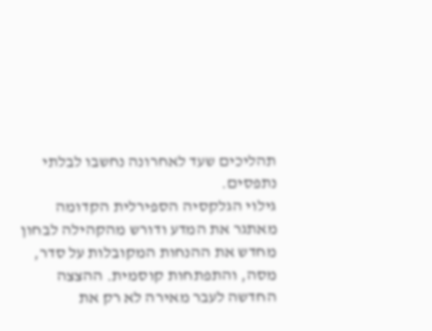תהליכים שעד לאחרונה נחשבו לבלתי נתפסים.
גילוי הגלקסיה הספירלית הקדומה מאתגר את המדע ודורש מהקהילה לבחון מחדש את ההנחות המקובלות על סדר, מסה, והתפתחות קוסמית. ההצצה החדשה לעבר מאירה לא רק את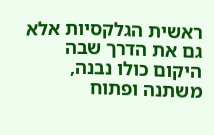ראשית הגלקסיות אלא גם את הדרך שבה היקום כולו נבנה, משתנה ופתוח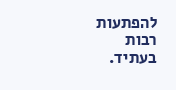להפתעות רבות בעתיד.